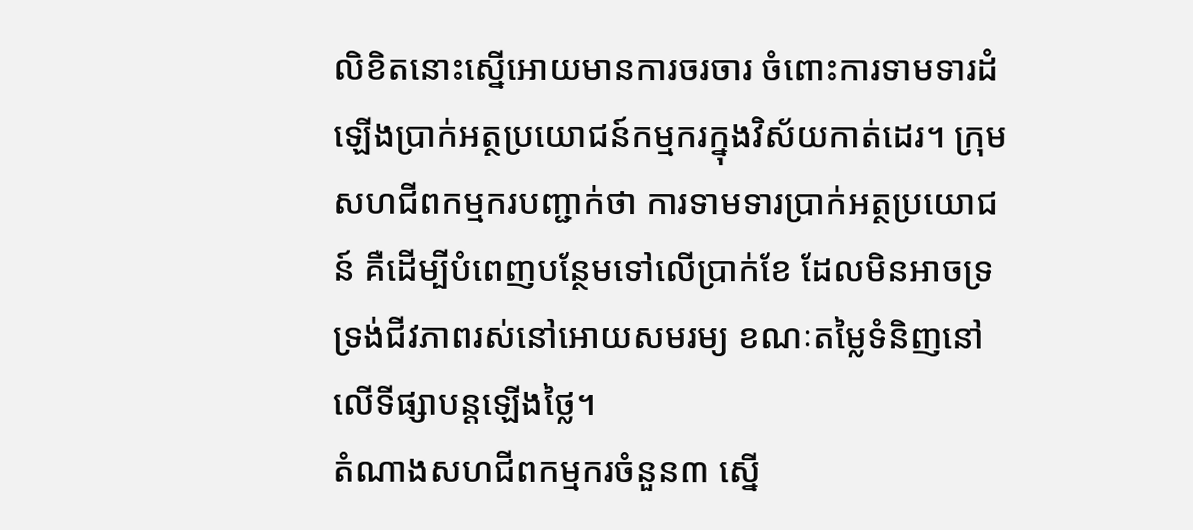លិខិតនោះស្នើអោយមានការចរចារ ចំពោះការទាមទារដំឡើងប្រាក់អត្ថប្រយោជន៍កម្មករក្នុងវិស័យកាត់ដេរ។ ក្រុមសហជីពកម្មករបញ្ជាក់ថា ការទាមទារប្រាក់អត្ថប្រយោជន៍ គឺដើម្បីបំពេញបន្ថែមទៅលើប្រាក់ខែ ដែលមិនអាចទ្រទ្រង់ជីវភាពរស់នៅអោយសមរម្យ ខណៈតម្លៃទំនិញនៅលើទីផ្សាបន្តឡើងថ្លៃ។
តំណាងសហជីពកម្មករចំនួន៣ ស្នើ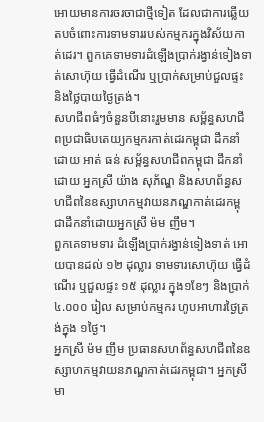អោយមានការចរចាជាថ្មីទៀត ដែលជាការឆ្លើយតបចំពោះការទាមទាររបស់កម្មករក្នុងវិស័យកាត់ដេរ។ ពួកគេទាមទារដំឡើងប្រាក់រង្វាន់ទៀងទាត់សោហ៊ុយ ធ្វើដំណើរ ឬប្រាក់សម្រាប់ជួលផ្ទះ និងថ្លៃបាយថ្ងៃត្រង់។
សហជីពធំៗចំនួនបីនោះរួមមាន សម្ព័ន្ធសហជីពប្រជាធិបតេយ្យកម្មករកាត់ដេរកម្ពុជា ដឹកនាំដោយ អាត់ ធន់ សម្ព័ន្ធសហជីពកម្ពុជា ដឹកនាំដោយ អ្នកស្រី យ៉ាង សុភ័ណ្ឌ និងសហព័ន្ធសហជីពនៃឧស្សាហកម្មវាយនភណ្ឌកាត់ដេរកម្ពុជាដឹកនាំដោយអ្នកស្រី ម៉ម ញឹម។
ពួកគេទាមទារ ដំឡើងប្រាក់រង្វាន់ទៀងទាត់ អោយបានដល់ ១២ ដុល្លារ ទាមទារសោហ៊ុយ ធ្វើដំណើរ ឬជួលផ្ទះ ១៥ ដុល្លារ ក្នុង១ខែៗ និងប្រាក់ ៤.០០០ រៀល សម្រាប់កម្មករ ហូបអាហារថ្ងៃត្រង់ក្នុង ១ថ្ងៃ។
អ្នកស្រី ម៉ម ញឹម ប្រធានសហព័ន្ធសហជីពនៃឧស្សាហកម្មវាយនភណ្ឌកាត់ដេរកម្ពុជា។ អ្នកស្រី មា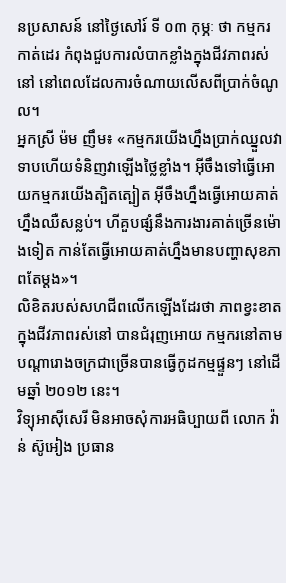នប្រសាសន៍ នៅថ្ងៃសៅរ៍ ទី ០៣ កុម្ភៈ ថា កម្មករកាត់ដេរ កំពុងជួបការលំបាកខ្លាំងក្នុងជីវភាពរស់នៅ នៅពេលដែលការចំណាយលើសពីប្រាក់ចំណូល។
អ្នកស្រី ម៉ម ញឹម៖ «កម្មករយើងហ្នឹងប្រាក់ឈ្នួលវាទាបហើយទំនិញវាឡើងថ្លៃខ្លាំង។ អ៊ីចឹងទៅធ្វើអោយកម្មករយើងត្បិតត្បៀត អ៊ីចឹងហ្នឹងធ្វើអោយគាត់ហ្នឹងឈឺសន្លប់។ ហីគួបផ្សំនឹងការងារគាត់ច្រើនម៉ោងទៀត កាន់តែធ្វើអោយគាត់ហ្នឹងមានបញ្ហាសុខភាពតែម្ដង»។
លិខិតរបស់សហជីពលើកឡើងដែរថា ភាពខ្វះខាតក្នុងជីវភាពរស់នៅ បានជំរុញអោយ កម្មករនៅតាមបណ្ដារោងចក្រជាច្រើនបានធ្វើកូដកម្មផ្ទួនៗ នៅដើមឆ្នាំ ២០១២ នេះ។
វិទ្យុអាស៊ីសេរី មិនអាចសុំការអធិប្បាយពី លោក វ៉ាន់ ស៊ូអៀង ប្រធាន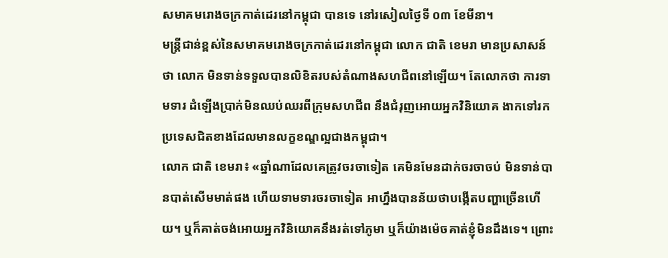សមាគមរោងចក្រកាត់ដេរនៅកម្ពុជា បានទេ នៅរសៀលថ្ងៃទី ០៣ ខែមីនា។
មន្ត្រីជាន់ខ្ពស់នៃសមាគមរោងចក្រកាត់ដេរនៅកម្ពុជា លោក ជាតិ ខេមរា មានប្រសាសន៍ថា លោក មិនទាន់ទទួលបានលិខិតរបស់តំណាងសហជីពនៅឡើយ។ តែលោកថា ការទាមទារ ដំឡើងប្រាក់មិនឈប់ឈរពីក្រុមសហជីព នឹងជំរុញអោយអ្នកវិនិយោគ ងាកទៅរកប្រទេសជិតខាងដែលមានលក្ខខណ្ឌល្អជាងកម្ពុជា។
លោក ជាតិ ខេមរា៖ «ឆ្នាំណាដែលគេត្រូវចរចាទៀត គេមិនមែនដាក់ចរចាចប់ មិនទាន់បានបាត់សើមមាត់ផង ហើយទាមទារចរចាទៀត អាហ្នឹងបានន័យថាបង្កើតបញ្ហាច្រើនហើយ។ ឬក៏គាត់ចង់អោយអ្នកវិនិយោគនឹងរត់ទៅភូមា ឬក៏យ៉ាងម៉េចគាត់ខ្ញុំមិនដឹងទេ។ ព្រោះ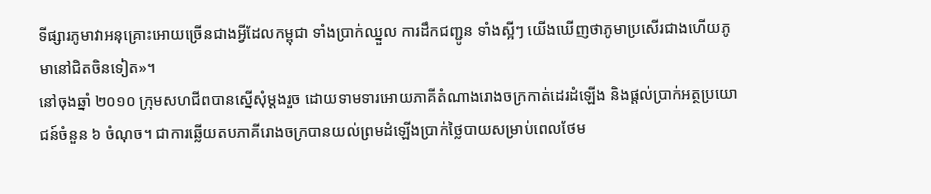ទីផ្សារភូមាវាអនុគ្រោះអោយច្រើនជាងអ្វីដែលកម្ពុជា ទាំងប្រាក់ឈ្នួល ការដឹកជញ្ជូន ទាំងស្អីៗ យើងឃើញថាភូមាប្រសើរជាងហើយភូមានៅជិតចិនទៀត»។
នៅចុងឆ្នាំ ២០១០ ក្រុមសហជីពបានស្នើសុំម្ដងរួច ដោយទាមទារអោយភាគីតំណាងរោងចក្រកាត់ដេរដំឡើង និងផ្ដល់ប្រាក់អត្ថប្រយោជន៍ចំនួន ៦ ចំណុច។ ជាការឆ្លើយតបភាគីរោងចក្របានយល់ព្រមដំឡើងប្រាក់ថ្លៃបាយសម្រាប់ពេលថែម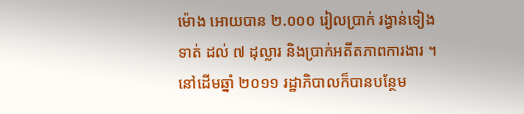ម៉ោង អោយបាន ២.០០០ រៀលប្រាក់ រង្វាន់ទៀងទាត់ ដល់ ៧ ដុល្លារ និងប្រាក់អតីតភាពការងារ ។ នៅដើមឆ្នាំ ២០១១ រដ្ឋាភិបាលក៏បានបន្ថែម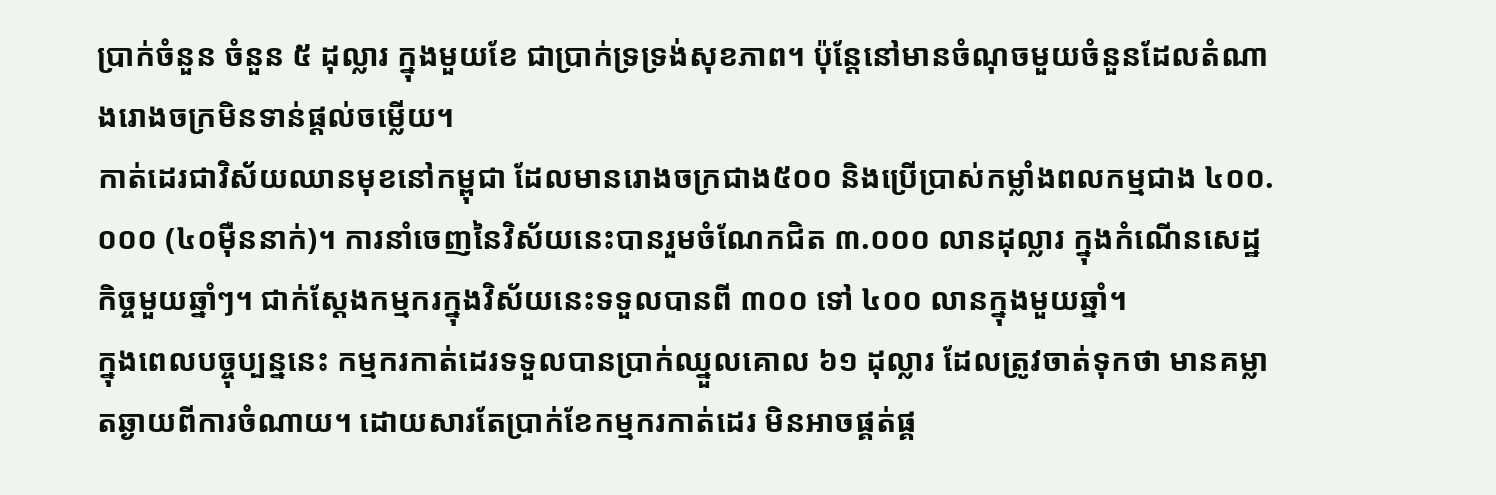ប្រាក់ចំនួន ចំនួន ៥ ដុល្លារ ក្នុងមួយខែ ជាប្រាក់ទ្រទ្រង់សុខភាព។ ប៉ុន្តែនៅមានចំណុចមួយចំនួនដែលតំណាងរោងចក្រមិនទាន់ផ្ដល់ចម្លើយ។
កាត់ដេរជាវិស័យឈានមុខនៅកម្ពុជា ដែលមានរោងចក្រជាង៥០០ និងប្រើប្រាស់កម្លាំងពលកម្មជាង ៤០០.០០០ (៤០ម៉ឺននាក់)។ ការនាំចេញនៃវិស័យនេះបានរួមចំណែកជិត ៣.០០០ លានដុល្លារ ក្នុងកំណើនសេដ្ឋកិច្ចមួយឆ្នាំៗ។ ជាក់ស្ដែងកម្មករក្នុងវិស័យនេះទទួលបានពី ៣០០ ទៅ ៤០០ លានក្នុងមួយឆ្នាំ។
ក្នុងពេលបច្ចុប្បន្ននេះ កម្មករកាត់ដេរទទួលបានប្រាក់ឈ្នួលគោល ៦១ ដុល្លារ ដែលត្រូវចាត់ទុកថា មានគម្លាតឆ្ងាយពីការចំណាយ។ ដោយសារតែប្រាក់ខែកម្មករកាត់ដេរ មិនអាចផ្គត់ផ្គ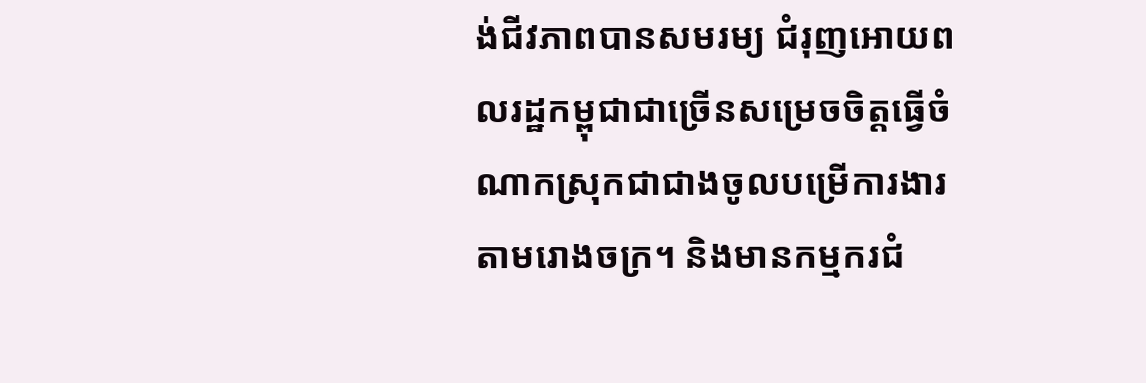ង់ជីវភាពបានសមរម្យ ជំរុញអោយពលរដ្ឋកម្ពុជាជាច្រើនសម្រេចចិត្តធ្វើចំណាកស្រុកជាជាងចូលបម្រើការងារតាមរោងចក្រ។ និងមានកម្មករជំ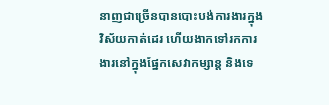នាញជាច្រើនបានបោះបង់ការងារក្នុងវិស័យកាត់ដេរ ហើយងាកទៅរកការងារនៅក្នុងផ្នែកសេវាកម្សាន្ត និងទេ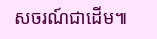សចរណ៍ជាដើម៕